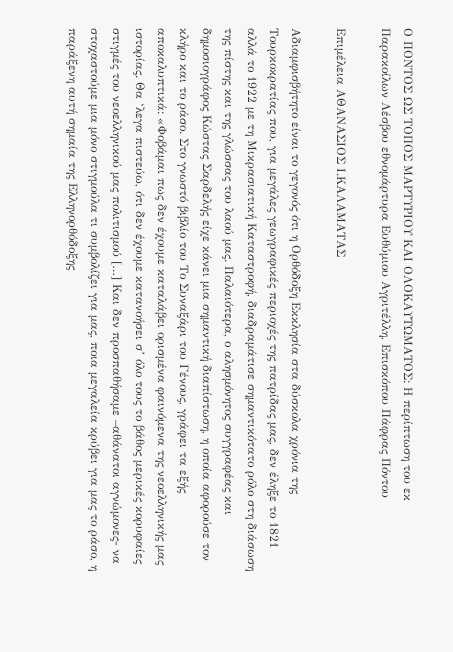Ο ΠΟΝΤΟΣ ΩΣ ΤΟΠΟΣ ΜΑΡΤΥΡΙΟΥ ΚΑΙ ΟΛΟΚΑΥΤΩΜΑΤΟΣ: Η περίπτωση του εκ Παρακοίλων Λέσβου εθνομάρτυρα Ευθύμιου Αγριτέλλη, Επισκόπου Πάφρας Πόντου

Επιμέλεια ΑΘΑΝΑΣΙΟΣ Ι.ΚΑΛΑΜΑΤΑΣ

Αδιαμφισβήτητο είναι το γεγονός ότι η Ορθόδοξη Εκκλησία στα δύσκολα χρόνια της Τουρκοκρατίας που, για μεγάλες γεωγραφικές περιοχές της πατρίδας μας, δεν έληξε το 1821 αλλά το 1922 με τη Μικρασιατική Καταστροφή, διαδραμάτισε σημαντικότατο ρόλο στη διάσωση της πίστης και της γλώσσας του λαού μας. Παλαιότερα, ο αλησμόνητος συγγραφέας και δημοσιογράφος Κώστας Σαρδελής είχε κάνει μια σημαντική διαπίστωση, η οποία αφορούσε τον κλήρο και το ράσο. Στο γνωστό βιβλίο του Το Συναξάρι του Γένους, γράφει τα εξής αποκαλυπτικά: «Φοβάμαι πως δεν έχουμε καταλάβει ορισμένα φαινόμενα της νεοελληνικής μας ιστορίας. Θα ‘λεγα πιστεύω, ότι δεν έχουμε κατανοήσει σ’ όλο τους το βάθος μερικές κορυφαίες στιγμές του νεοελληνικού μας πολιτισμού […] Και δεν προσπαθήσαμε –αθάνατοι αγνώμονες- να στοχαστούμε μια μόνο στιγμούλα τι συμβολίζει για μας, ποια μεγαλεία κρύβει για μας το ράσο, η παράξενη αυτή σημαία της Ελληνορθόδοξης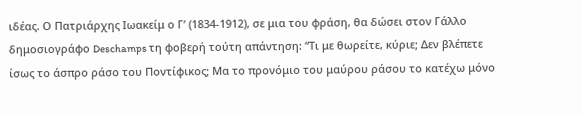ιδέας. Ο Πατριάρχης Ιωακείμ ο Γ’ (1834-1912), σε μια του φράση, θα δώσει στον Γάλλο δημοσιογράφο Deschamps τη φοβερή τούτη απάντηση: “Τι με θωρείτε, κύριε; Δεν βλέπετε ίσως το άσπρο ράσο του Ποντίφικος; Μα το προνόμιο του μαύρου ράσου το κατέχω μόνο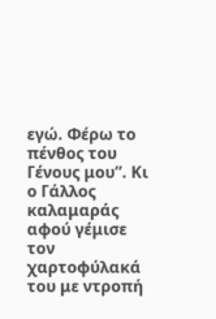εγώ. Φέρω το πένθος του Γένους μου”. Κι ο Γάλλος καλαμαράς αφού γέμισε τον χαρτοφύλακά του με ντροπή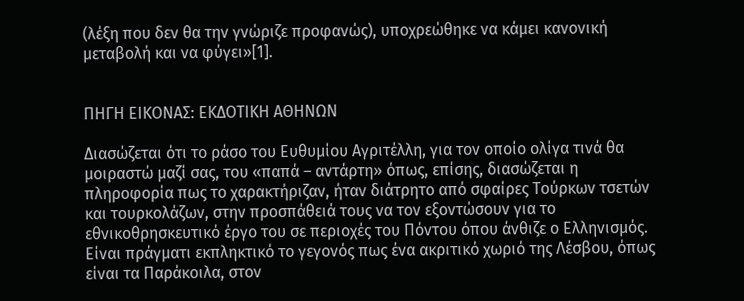(λέξη που δεν θα την γνώριζε προφανώς), υποχρεώθηκε να κάμει κανονική μεταβολή και να φύγει»[1].


ΠΗΓΗ ΕΙΚΟΝΑΣ: ΕΚΔΟΤΙΚΗ ΑΘΗΝΩΝ

Διασώζεται ότι το ράσο του Ευθυμίου Αγριτέλλη, για τον οποίο ολίγα τινά θα μοιραστώ μαζί σας, του «παπά – αντάρτη» όπως, επίσης, διασώζεται η πληροφορία πως το χαρακτήριζαν, ήταν διάτρητο από σφαίρες Τούρκων τσετών και τουρκολάζων, στην προσπάθειά τους να τον εξοντώσουν για το εθνικοθρησκευτικό έργο του σε περιοχές του Πόντου όπου άνθιζε ο Ελληνισμός.
Είναι πράγματι εκπληκτικό το γεγονός πως ένα ακριτικό χωριό της Λέσβου, όπως είναι τα Παράκοιλα, στον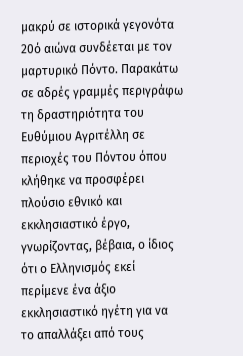μακρύ σε ιστορικά γεγονότα 20ό αιώνα συνδέεται με τον μαρτυρικό Πόντο. Παρακάτω σε αδρές γραμμές περιγράφω τη δραστηριότητα του Ευθύμιου Αγριτέλλη σε περιοχές του Πόντου όπου κλήθηκε να προσφέρει πλούσιο εθνικό και εκκλησιαστικό έργο, γνωρίζοντας, βέβαια, ο ίδιος ότι ο Ελληνισμός εκεί περίμενε ένα άξιο εκκλησιαστικό ηγέτη για να το απαλλάξει από τους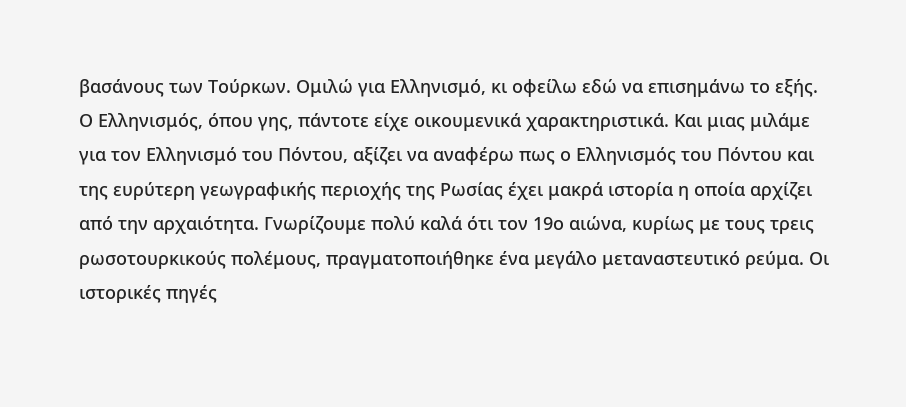βασάνους των Τούρκων. Ομιλώ για Ελληνισμό, κι οφείλω εδώ να επισημάνω το εξής. Ο Ελληνισμός, όπου γης, πάντοτε είχε οικουμενικά χαρακτηριστικά. Και μιας μιλάμε για τον Ελληνισμό του Πόντου, αξίζει να αναφέρω πως ο Ελληνισμός του Πόντου και της ευρύτερη γεωγραφικής περιοχής της Ρωσίας έχει μακρά ιστορία η οποία αρχίζει από την αρχαιότητα. Γνωρίζουμε πολύ καλά ότι τον 19ο αιώνα, κυρίως με τους τρεις ρωσοτουρκικούς πολέμους, πραγματοποιήθηκε ένα μεγάλο μεταναστευτικό ρεύμα. Οι ιστορικές πηγές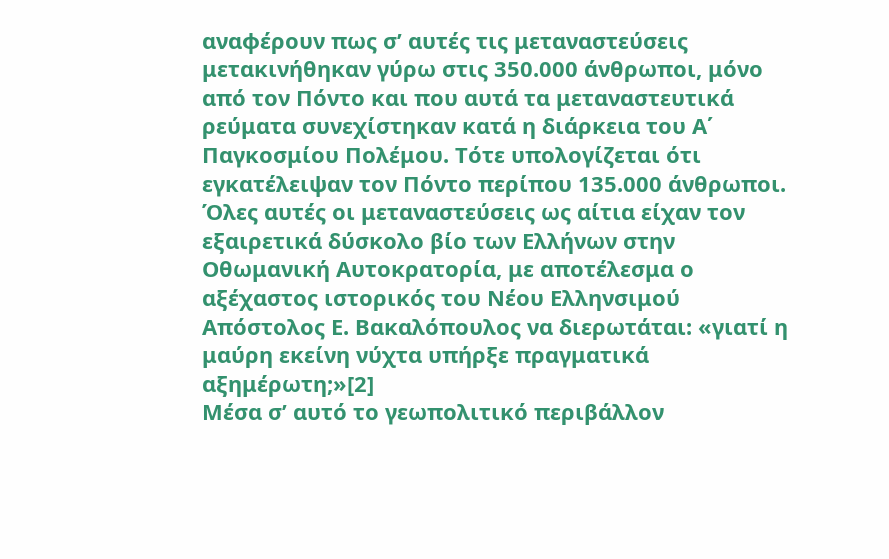αναφέρουν πως σ’ αυτές τις μεταναστεύσεις μετακινήθηκαν γύρω στις 350.000 άνθρωποι, μόνο από τον Πόντο και που αυτά τα μεταναστευτικά ρεύματα συνεχίστηκαν κατά η διάρκεια του Α΄ Παγκοσμίου Πολέμου. Τότε υπολογίζεται ότι εγκατέλειψαν τον Πόντο περίπου 135.000 άνθρωποι. Όλες αυτές οι μεταναστεύσεις ως αίτια είχαν τον εξαιρετικά δύσκολο βίο των Ελλήνων στην Οθωμανική Αυτοκρατορία, με αποτέλεσμα ο αξέχαστος ιστορικός του Νέου Ελληνσιμού Απόστολος Ε. Βακαλόπουλος να διερωτάται: «γιατί η μαύρη εκείνη νύχτα υπήρξε πραγματικά αξημέρωτη;»[2]
Μέσα σ’ αυτό το γεωπολιτικό περιβάλλον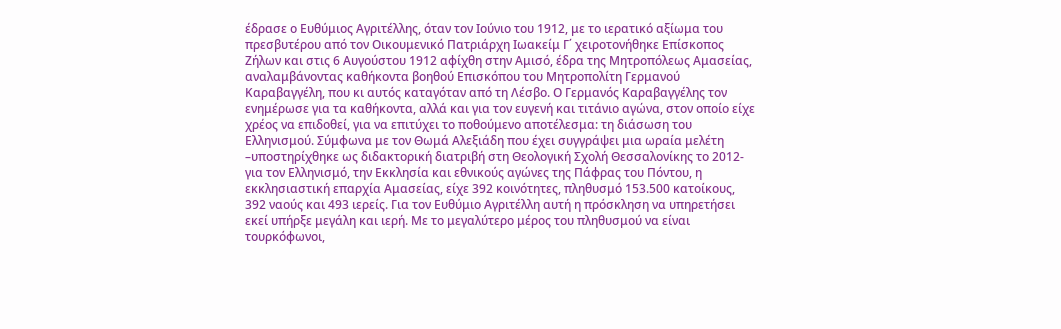έδρασε ο Ευθύμιος Αγριτέλλης, όταν τον Ιούνιο του 1912, με το ιερατικό αξίωμα του πρεσβυτέρου από τον Οικουμενικό Πατριάρχη Ιωακείμ Γ΄ χειροτονήθηκε Επίσκοπος Ζήλων και στις 6 Αυγούστου 1912 αφίχθη στην Αμισό, έδρα της Μητροπόλεως Αμασείας, αναλαμβάνοντας καθήκοντα βοηθού Επισκόπου του Μητροπολίτη Γερμανού Καραβαγγέλη, που κι αυτός καταγόταν από τη Λέσβο. Ο Γερμανός Καραβαγγέλης τον ενημέρωσε για τα καθήκοντα, αλλά και για τον ευγενή και τιτάνιο αγώνα, στον οποίο είχε χρέος να επιδοθεί, για να επιτύχει το ποθούμενο αποτέλεσμα: τη διάσωση του Ελληνισμού. Σύμφωνα με τον Θωμά Αλεξιάδη που έχει συγγράψει μια ωραία μελέτη –υποστηρίχθηκε ως διδακτορική διατριβή στη Θεολογική Σχολή Θεσσαλονίκης το 2012- για τον Ελληνισμό, την Εκκλησία και εθνικούς αγώνες της Πάφρας του Πόντου, η εκκλησιαστική επαρχία Αμασείας, είχε 392 κοινότητες, πληθυσμό 153.500 κατοίκους, 392 ναούς και 493 ιερείς. Για τον Ευθύμιο Αγριτέλλη αυτή η πρόσκληση να υπηρετήσει εκεί υπήρξε μεγάλη και ιερή. Με το μεγαλύτερο μέρος του πληθυσμού να είναι τουρκόφωνοι,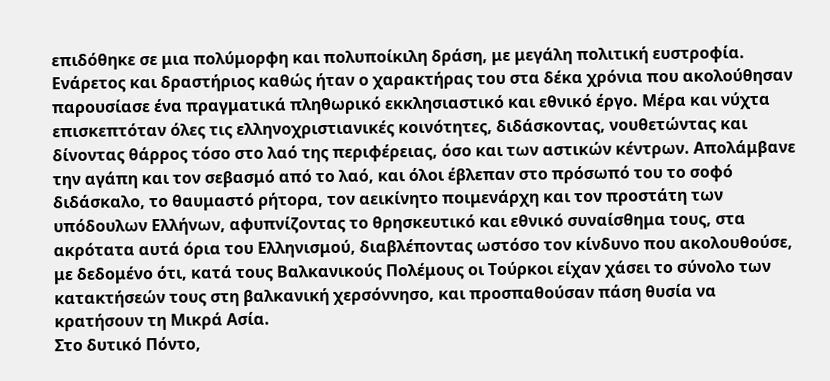επιδόθηκε σε μια πολύμορφη και πολυποίκιλη δράση, με μεγάλη πολιτική ευστροφία. Ενάρετος και δραστήριος καθώς ήταν ο χαρακτήρας του στα δέκα χρόνια που ακολούθησαν παρουσίασε ένα πραγματικά πληθωρικό εκκλησιαστικό και εθνικό έργο. Μέρα και νύχτα επισκεπτόταν όλες τις ελληνοχριστιανικές κοινότητες, διδάσκοντας, νουθετώντας και δίνοντας θάρρος τόσο στο λαό της περιφέρειας, όσο και των αστικών κέντρων. Απολάμβανε την αγάπη και τον σεβασμό από το λαό, και όλοι έβλεπαν στο πρόσωπό του το σοφό διδάσκαλο, το θαυμαστό ρήτορα, τον αεικίνητο ποιμενάρχη και τον προστάτη των υπόδουλων Ελλήνων, αφυπνίζοντας το θρησκευτικό και εθνικό συναίσθημα τους, στα ακρότατα αυτά όρια του Ελληνισμού, διαβλέποντας ωστόσο τον κίνδυνο που ακολουθούσε, με δεδομένο ότι, κατά τους Βαλκανικούς Πολέμους οι Τούρκοι είχαν χάσει το σύνολο των κατακτήσεών τους στη βαλκανική χερσόννησο, και προσπαθούσαν πάση θυσία να κρατήσουν τη Μικρά Ασία.
Στο δυτικό Πόντο,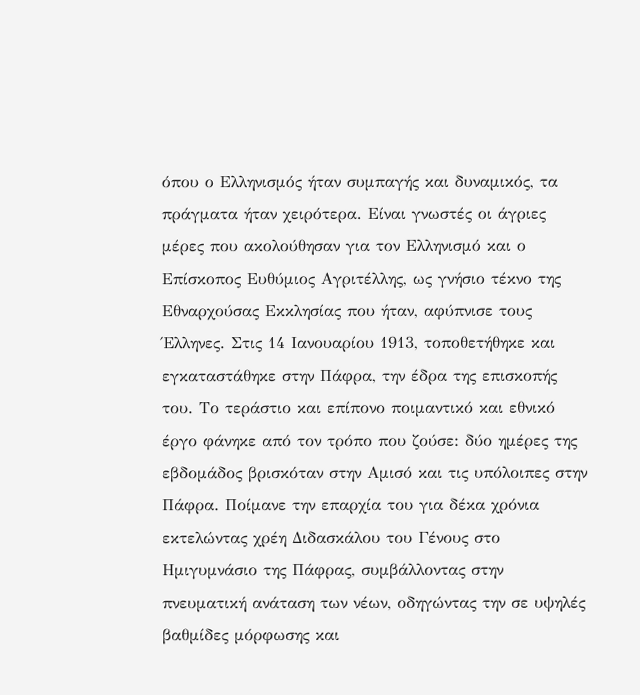όπου ο Ελληνισμός ήταν συμπαγής και δυναμικός, τα πράγματα ήταν χειρότερα. Είναι γνωστές οι άγριες μέρες που ακολούθησαν για τον Ελληνισμό και ο Επίσκοπος Ευθύμιος Αγριτέλλης, ως γνήσιο τέκνο της Εθναρχούσας Εκκλησίας που ήταν, αφύπνισε τους Έλληνες. Στις 14 Ιανουαρίου 1913, τοποθετήθηκε και εγκαταστάθηκε στην Πάφρα, την έδρα της επισκοπής του. Το τεράστιο και επίπονο ποιμαντικό και εθνικό έργο φάνηκε από τον τρόπο που ζούσε: δύο ημέρες της εβδομάδος βρισκόταν στην Αμισό και τις υπόλοιπες στην Πάφρα. Ποίμανε την επαρχία του για δέκα χρόνια εκτελώντας χρέη Διδασκάλου του Γένους στο Ημιγυμνάσιο της Πάφρας, συμβάλλοντας στην πνευματική ανάταση των νέων, οδηγώντας την σε υψηλές βαθμίδες μόρφωσης και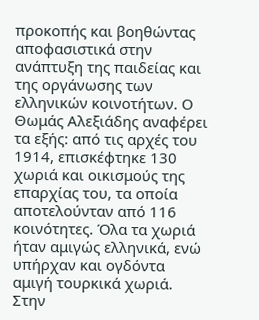προκοπής και βοηθώντας αποφασιστικά στην ανάπτυξη της παιδείας και της οργάνωσης των ελληνικών κοινοτήτων. Ο Θωμάς Αλεξιάδης αναφέρει τα εξής: από τις αρχές του 1914, επισκέφτηκε 130 χωριά και οικισμούς της επαρχίας του, τα οποία αποτελούνταν από 116 κοινότητες. Όλα τα χωριά ήταν αμιγώς ελληνικά, ενώ υπήρχαν και ογδόντα αμιγή τουρκικά χωριά. Στην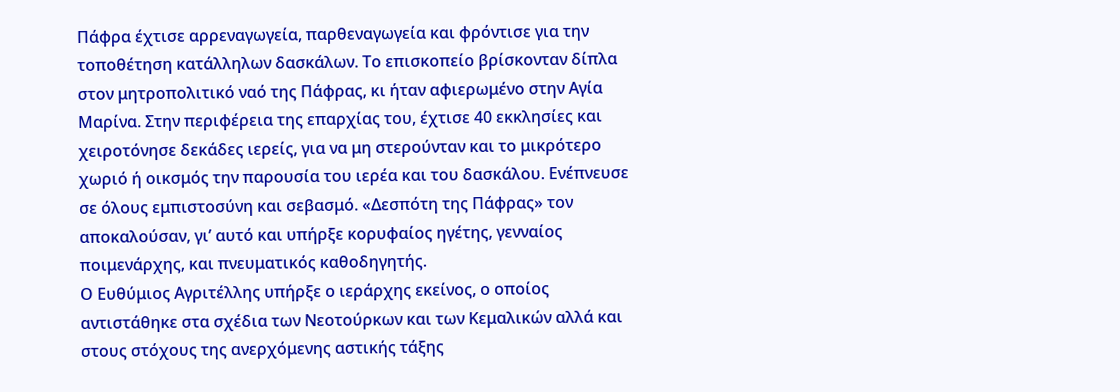Πάφρα έχτισε αρρεναγωγεία, παρθεναγωγεία και φρόντισε για την τοποθέτηση κατάλληλων δασκάλων. Το επισκοπείο βρίσκονταν δίπλα στον μητροπολιτικό ναό της Πάφρας, κι ήταν αφιερωμένο στην Αγία Μαρίνα. Στην περιφέρεια της επαρχίας του, έχτισε 40 εκκλησίες και χειροτόνησε δεκάδες ιερείς, για να μη στερούνταν και το μικρότερο χωριό ή οικσμός την παρουσία του ιερέα και του δασκάλου. Ενέπνευσε σε όλους εμπιστοσύνη και σεβασμό. «Δεσπότη της Πάφρας» τον αποκαλούσαν, γι’ αυτό και υπήρξε κορυφαίος ηγέτης, γενναίος ποιμενάρχης, και πνευματικός καθοδηγητής.
Ο Ευθύμιος Αγριτέλλης υπήρξε ο ιεράρχης εκείνος, ο οποίος αντιστάθηκε στα σχέδια των Νεοτούρκων και των Κεμαλικών αλλά και στους στόχους της ανερχόμενης αστικής τάξης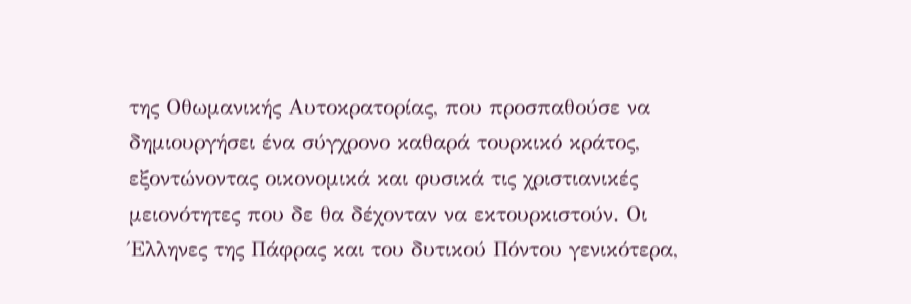της Οθωμανικής Αυτοκρατορίας, που προσπαθούσε να δημιουργήσει ένα σύγχρονο καθαρά τουρκικό κράτος, εξοντώνοντας οικονομικά και φυσικά τις χριστιανικές μειονότητες που δε θα δέχονταν να εκτουρκιστούν. Οι Έλληνες της Πάφρας και του δυτικού Πόντου γενικότερα,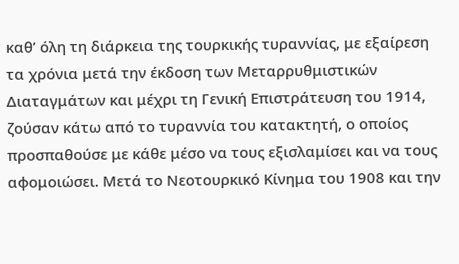καθ’ όλη τη διάρκεια της τουρκικής τυραννίας, με εξαίρεση τα χρόνια μετά την έκδοση των Μεταρρυθμιστικών Διαταγμάτων και μέχρι τη Γενική Επιστράτευση του 1914, ζούσαν κάτω από το τυραννία του κατακτητή, ο οποίος προσπαθούσε με κάθε μέσο να τους εξισλαμίσει και να τους αφομοιώσει. Μετά το Νεοτουρκικό Κίνημα του 1908 και την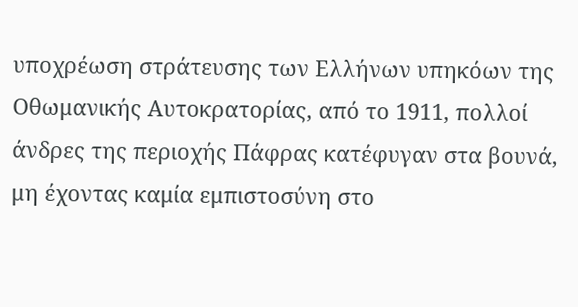υποχρέωση στράτευσης των Ελλήνων υπηκόων της Οθωμανικής Αυτοκρατορίας, από το 1911, πολλοί άνδρες της περιοχής Πάφρας κατέφυγαν στα βουνά, μη έχοντας καμία εμπιστοσύνη στο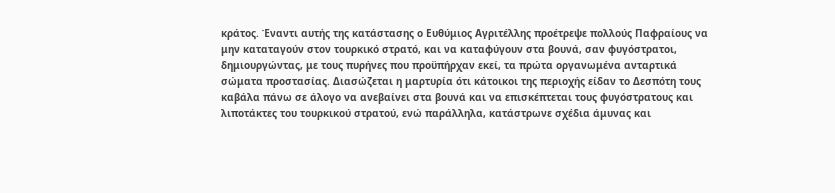κράτος. Έναντι αυτής της κατάστασης ο Ευθύμιος Αγριτέλλης προέτρεψε πολλούς Παφραίους να μην καταταγούν στον τουρκικό στρατό, και να καταφύγουν στα βουνά, σαν φυγόστρατοι, δημιουργώντας, με τους πυρήνες που προϋπήρχαν εκεί, τα πρώτα οργανωμένα ανταρτικά σώματα προστασίας. Διασώζεται η μαρτυρία ότι κάτοικοι της περιοχής είδαν το Δεσπότη τους καβάλα πάνω σε άλογο να ανεβαίνει στα βουνά και να επισκέπτεται τους φυγόστρατους και λιποτάκτες του τουρκικού στρατού, ενώ παράλληλα, κατάστρωνε σχέδια άμυνας και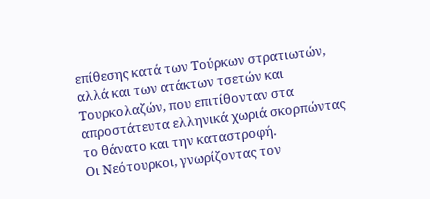επίθεσης κατά των Τούρκων στρατιωτών, αλλά και των ατάκτων τσετών και Τουρκολαζών, που επιτίθονταν στα απροστάτευτα ελληνικά χωριά σκορπώντας το θάνατο και την καταστροφή.
Οι Νεότουρκοι, γνωρίζοντας τον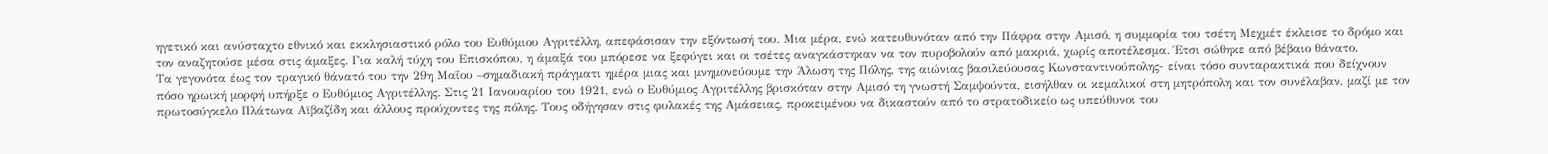ηγετικό και ανύσταχτο εθνικό και εκκλησιαστικό ρόλο του Ευθύμιου Αγριτέλλη, απεφάσισαν την εξόντωσή του. Μια μέρα, ενώ κατευθυνόταν από την Πάφρα στην Αμισό, η συμμορία του τσέτη Μεχμέτ έκλεισε το δρόμο και τον αναζητούσε μέσα στις άμαξες. Για καλή τύχη του Επισκόπου, η άμαξά του μπόρεσε να ξεφύγει και οι τσέτες αναγκάστηκαν να τον πυροβολούν από μακριά, χωρίς αποτέλεσμα. Έτσι σώθηκε από βέβαιο θάνατο.
Τα γεγονότα έως τον τραγικό θάνατό του την 29η Μαΐου –σημαδιακή πράγματι ημέρα μιας και μνημονεύουμε την Άλωση της Πόλης, της αιώνιας βασιλεύουσας Κωνσταντινούπολης- είναι τόσο συνταρακτικά που δείχνουν πόσο ηρωική μορφή υπήρξε ο Ευθύμιος Αγριτέλλης. Στις 21 Ιανουαρίου του 1921, ενώ ο Ευθύμιος Αγριτέλλης βρισκόταν στην Αμισό τη γνωστή Σαμψούντα, εισήλθαν οι κεμαλικοί στη μητρόπολη και τον συνέλαβαν, μαζί με τον πρωτοσύγκελο Πλάτωνα Αϊβαζίδη και άλλους προύχοντες της πόλης. Τους οδήγησαν στις φυλακές της Αμάσειας, προκειμένου να δικαστούν από το στρατοδικείο ως υπεύθυνοι του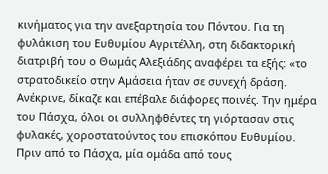κινήματος για την ανεξαρτησία του Πόντου. Για τη φυλάκιση του Ευθυμίου Αγριτέλλη, στη διδακτορική διατριβή του ο Θωμάς Αλεξιάδης αναφέρει τα εξής: «το στρατοδικείο στην Αμάσεια ήταν σε συνεχή δράση. Ανέκρινε, δίκαζε και επέβαλε διάφορες ποινές. Την ημέρα του Πάσχα, όλοι οι συλληφθέντες τη γιόρτασαν στις φυλακές, χοροστατούντος του επισκόπου Ευθυμίου. Πριν από το Πάσχα, μία ομάδα από τους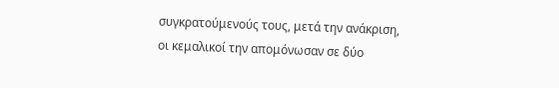συγκρατούμενούς τους, μετά την ανάκριση, οι κεμαλικοί την απομόνωσαν σε δύο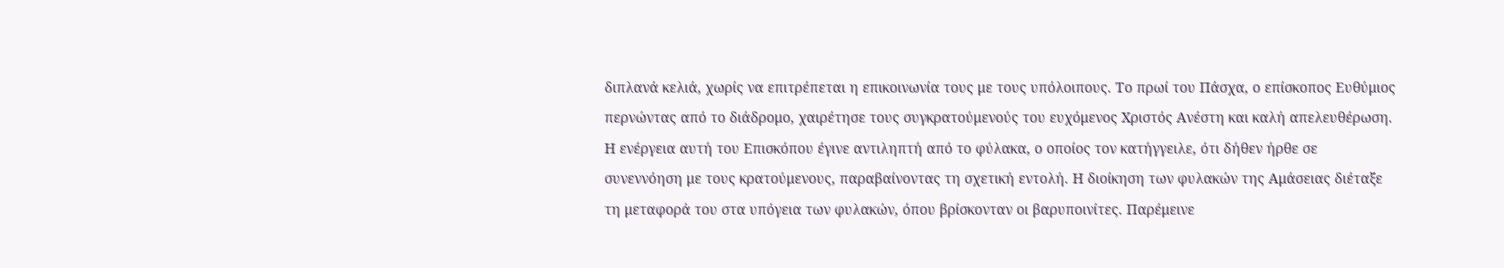διπλανά κελιά, χωρίς να επιτρέπεται η επικοινωνία τους με τους υπόλοιπους. Το πρωί του Πάσχα, ο επίσκοπος Ευθύμιος περνώντας από το διάδρομο, χαιρέτησε τους συγκρατούμενούς του ευχόμενος Χριστός Ανέστη και καλή απελευθέρωση. Η ενέργεια αυτή του Επισκόπου έγινε αντιληπτή από το φύλακα, ο οποίος τον κατήγγειλε, ότι δήθεν ήρθε σε συνεννόηση με τους κρατούμενους, παραβαίνοντας τη σχετική εντολή. Η διοίκηση των φυλακών της Αμάσειας διέταξε τη μεταφορά του στα υπόγεια των φυλακών, όπου βρίσκονταν οι βαρυποινίτες. Παρέμεινε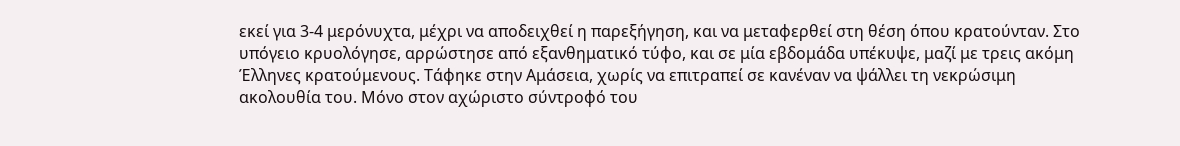εκεί για 3-4 μερόνυχτα, μέχρι να αποδειχθεί η παρεξήγηση, και να μεταφερθεί στη θέση όπου κρατούνταν. Στο υπόγειο κρυολόγησε, αρρώστησε από εξανθηματικό τύφο, και σε μία εβδομάδα υπέκυψε, μαζί με τρεις ακόμη Έλληνες κρατούμενους. Τάφηκε στην Αμάσεια, χωρίς να επιτραπεί σε κανέναν να ψάλλει τη νεκρώσιμη ακολουθία του. Μόνο στον αχώριστο σύντροφό του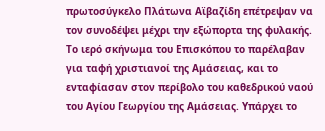πρωτοσύγκελο Πλάτωνα Αϊβαζίδη επέτρεψαν να τον συνοδέψει μέχρι την εξώπορτα της φυλακής. Το ιερό σκήνωμα του Επισκόπου το παρέλαβαν για ταφή χριστιανοί της Αμάσειας, και το ενταφίασαν στον περίβολο του καθεδρικού ναού του Αγίου Γεωργίου της Αμάσειας. Υπάρχει το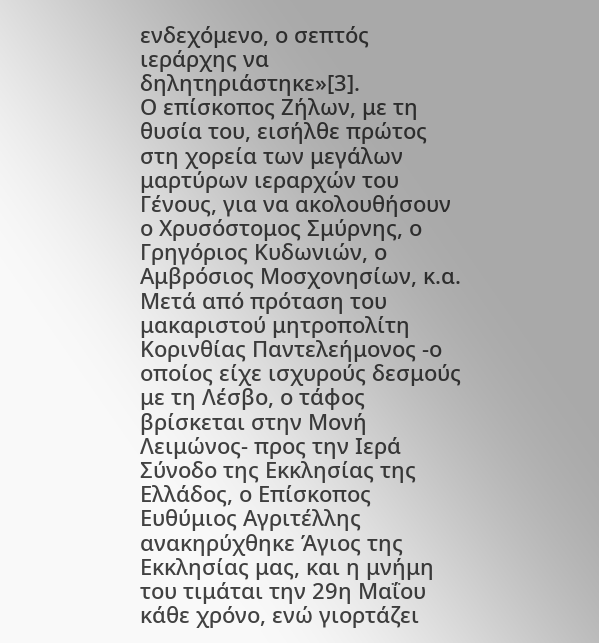ενδεχόμενο, ο σεπτός ιεράρχης να δηλητηριάστηκε»[3].
Ο επίσκοπος Ζήλων, με τη θυσία του, εισήλθε πρώτος στη χορεία των μεγάλων μαρτύρων ιεραρχών του Γένους, για να ακολουθήσουν ο Χρυσόστομος Σμύρνης, ο Γρηγόριος Κυδωνιών, ο Αμβρόσιος Μοσχονησίων, κ.α. Μετά από πρόταση του μακαριστού μητροπολίτη Κορινθίας Παντελεήμονος -ο οποίος είχε ισχυρούς δεσμούς με τη Λέσβο, ο τάφος βρίσκεται στην Μονή Λειμώνος- προς την Ιερά Σύνοδο της Εκκλησίας της Ελλάδος, ο Επίσκοπος Ευθύμιος Αγριτέλλης ανακηρύχθηκε Άγιος της Εκκλησίας μας, και η μνήμη του τιμάται την 29η Μαΐου κάθε χρόνο, ενώ γιορτάζει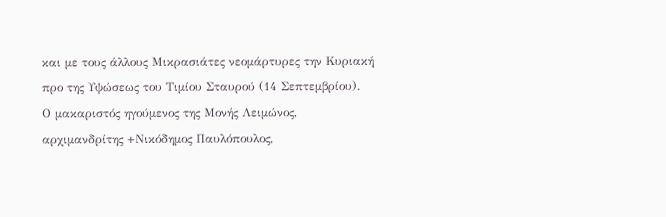και με τους άλλους Μικρασιάτες νεομάρτυρες την Κυριακή προ της Υψώσεως του Τιμίου Σταυρού (14 Σεπτεμβρίου).
Ο μακαριστός ηγούμενος της Μονής Λειμώνος, αρχιμανδρίτης +Νικόδημος Παυλόπουλος,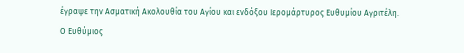έγραψε την Ασματική Ακολουθία του Αγίου και ενδόξου Ιερομάρτυρος Ευθυμίου Αγριτέλη.
Ο Ευθύμιος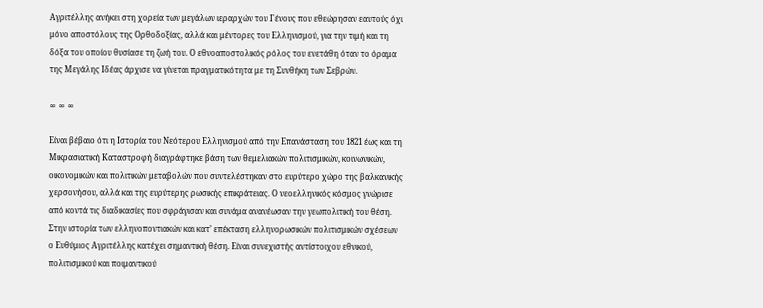Αγριτέλλης ανήκει στη χορεία των μεγάλων ιεραρχών του Γένους που εθεώρησαν εαυτούς όχι μόνο αποστόλους της Ορθοδοξίας, αλλά και μέντορες του Ελληνισμού, για την τιμή και τη δόξα του οποίου θυσίασε τη ζωή του. Ο εθνοαποστολικός ρόλος του ενετάθη όταν το όραμα της Μεγάλης Ιδέας άρχισε να γίνεται πραγματικότητα με τη Συνθήκη των Σεβρών.

∞ ∞ ∞

Είναι βέβαιο ότι η Ιστορία του Νεότερου Ελληνισμού από την Επανάσταση του 1821 έως και τη Μικρασιατική Καταστροφή διαγράφτηκε βάση των θεμελιακών πολιτισμικών, κοινωνικών, οικονομικών και πολιτικών μεταβολών που συντελέστηκαν στο ευρύτερο χώρο της βαλκανικής χερσονήσου, αλλά και της ευρύτερης ρωσικής επικράτειας. Ο νεοελληνικός κόσμος γνώρισε από κοντά τις διαδικασίες που σφράγισαν και συνάμα ανανέωσαν την γεωπολιτική του θέση.
Στην ιστορία των ελληνοποντιακών και κατ’ επέκταση ελληνορωσικών πολιτισμικών σχέσεων ο Ευθύμιος Αγριτέλλης κατέχει σημαντική θέση. Είναι συνεχιστής αντίστοιχου εθνικού, πολιτισμικού και ποιμαντικού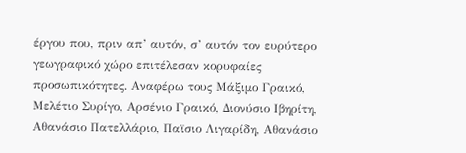έργου που, πριν απ’ αυτόν, σ’ αυτόν τον ευρύτερο γεωγραφικό χώρο επιτέλεσαν κορυφαίες προσωπικότητες. Αναφέρω τους Μάξιμο Γραικό, Μελέτιο Συρίγο, Αρσένιο Γραικό, Διονύσιο Ιβηρίτη, Αθανάσιο Πατελλάριο, Παϊσιο Λιγαρίδη, Αθανάσιο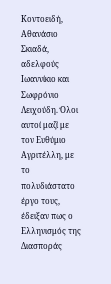Κοντοειδή, Αθανάσιο Σκιαδά, αδελφούς Ιωαννίκιο και Σωφρόνιο Λειχούδη. Όλοι αυτοί μαζί με τον Ευθύμιο Αγριτέλλη, με το πολυδιάστατο έργο τους, έδειξαν πως ο Ελληνισμός της Διασποράς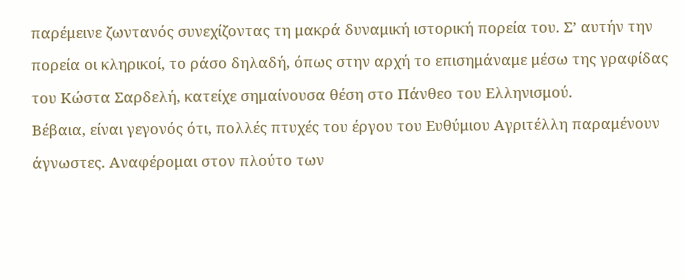παρέμεινε ζωντανός συνεχίζοντας τη μακρά δυναμική ιστορική πορεία του. Σ’ αυτήν την πορεία οι κληρικοί, το ράσο δηλαδή, όπως στην αρχή το επισημάναμε μέσω της γραφίδας του Κώστα Σαρδελή, κατείχε σημαίνουσα θέση στο Πάνθεο του Ελληνισμού.
Βέβαια, είναι γεγονός ότι, πολλές πτυχές του έργου του Ευθύμιου Αγριτέλλη παραμένουν άγνωστες. Αναφέρομαι στον πλούτο των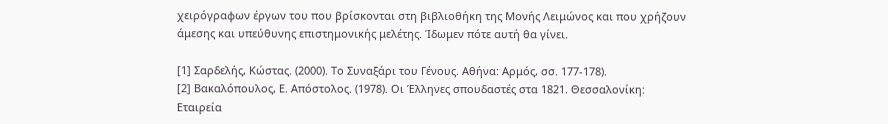χειρόγραφων έργων του που βρίσκονται στη βιβλιοθήκη της Μονής Λειμώνος και που χρήζουν άμεσης και υπεύθυνης επιστημονικής μελέτης. Ίδωμεν πότε αυτή θα γίνει.

[1] Σαρδελής, Κώστας. (2000). Το Συναξάρι του Γένους. Αθήνα: Αρμός, σσ. 177-178).
[2] Βακαλόπουλος, Ε. Απόστολος. (1978). Οι Έλληνες σπουδαστές στα 1821. Θεσσαλονίκη: Εταιρεία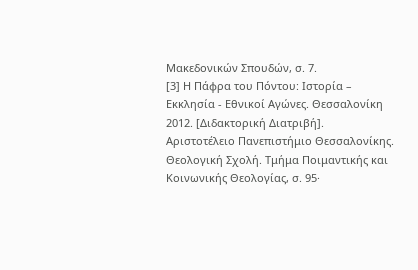Μακεδονικών Σπουδών, σ. 7.
[3] Η Πάφρα του Πόντου: Ιστορία – Εκκλησία - Εθνικοί Αγώνες. Θεσσαλονίκη 2012. [Διδακτορική Διατριβή]. Αριστοτέλειο Πανεπιστήμιο Θεσσαλονίκης. Θεολογική Σχολή. Τμήμα Ποιμαντικής και Κοινωνικής Θεολογίας, σ. 95·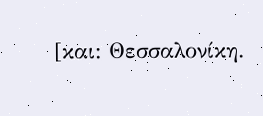[και: Θεσσαλονίκη.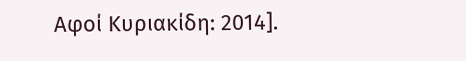Αφοί Κυριακίδη: 2014].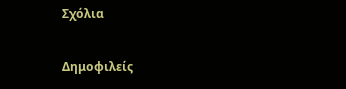Σχόλια

Δημοφιλείς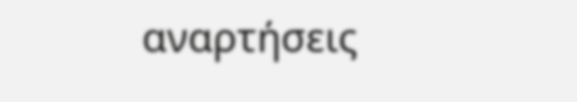αναρτήσεις